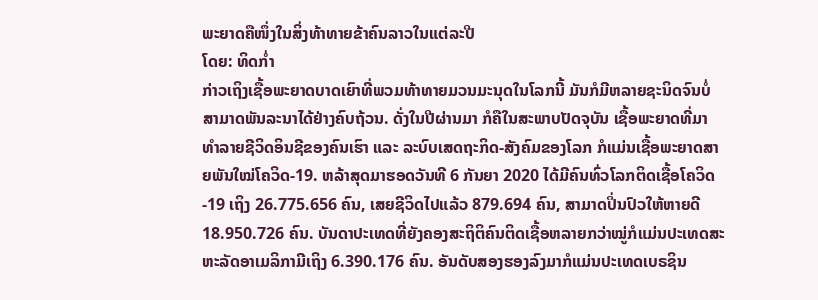ພະຍາດຄືໜຶ່ງໃນສິ່ງທ້າທາຍຂ້າຄົນລາວໃນແຕ່ລະປີ
ໂດຍ: ທິດກໍ່າ
ກ່າວເຖິງເຊື້ອພະຍາດບາດເຍົາທີ່ພວມທ້າທາຍມວນມະນຸດໃນໂລກນີ້ ມັນກໍມີຫລາຍຊະນິດຈົນບໍ່ສາມາດພັນລະນາໄດ້ຢ່າງຄົບຖ້ວນ. ດັ່ງໃນປີຜ່ານມາ ກໍຄືໃນສະພາບປັດຈຸບັນ ເຊື້ອພະຍາດທີ່ມາທຳລາຍຊີວິດອິນຊີຂອງຄົນເຮົາ ແລະ ລະບົບເສດຖະກິດ-ສັງຄົມຂອງໂລກ ກໍແມ່ນເຊື້ອພະຍາດສາຍພັນໃໝ່ໂຄວິດ-19. ຫລ້າສຸດມາຮອດວັນທີ 6 ກັນຍາ 2020 ໄດ້ມີຄົນທົ່ວໂລກຕິດເຊື້ອໂຄວິດ-19 ເຖິງ 26.775.656 ຄົນ, ເສຍຊີວິດໄປແລ້ວ 879.694 ຄົນ, ສາມາດປິ່ນປົວໃຫ້ຫາຍດີ 18.950.726 ຄົນ. ບັນດາປະເທດທີ່ຍັງຄອງສະຖິຕິຄົນຕິດເຊື້ອຫລາຍກວ່າໝູ່ກໍແມ່ນປະເທດສະຫະລັດອາເມລິກາມີເຖິງ 6.390.176 ຄົນ. ອັນດັບສອງຮອງລົງມາກໍແມ່ນປະເທດເບຣຊິນ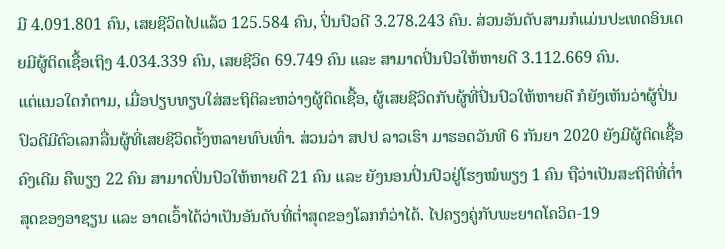ມີ 4.091.801 ຄົນ, ເສຍຊີວິດໄປແລ້ວ 125.584 ຄົນ, ປິ່ນປົວດີ 3.278.243 ຄົນ. ສ່ວນອັນດັບສາມກໍແມ່ນປະເທດອິນເດຍມີຜູ້ຕິດເຊື້ອເຖິງ 4.034.339 ຄົນ, ເສຍຊີວິດ 69.749 ຄົນ ແລະ ສາມາດປິ່ນປົວໃຫ້ຫາຍດີ 3.112.669 ຄົນ.
ແຕ່ແນວໃດກໍຕາມ, ເມື່ອປຽບທຽບໃສ່ສະຖິຕິລະຫວ່າງຜູ້ຕິດເຊື້ອ, ຜູ້ເສຍຊີວິດກັບຜູ້ທີ່ປິ່ນປົວໃຫ້ຫາຍດີ ກໍຍັງເຫັນວ່າຜູ້ປິ່ນປົວດີມີຕົວເລກລື່ນຜູ້ທີ່ເສຍຊີວິດຕັ້ງຫລາຍທົບເທົ່າ. ສ່ວນວ່າ ສປປ ລາວເຮົາ ມາຮອດວັນທີ 6 ກັນຍາ 2020 ຍັງມີຜູ້ຕິດເຊື້ອຄົງເດີມ ຄືພຽງ 22 ຄົນ ສາມາດປິ່ນປົວໃຫ້ຫາຍດີ 21 ຄົນ ແລະ ຍັງນອນປິ່ນປົວຢູ່ໂຮງໝໍພຽງ 1 ຄົນ ຖືວ່າເປັນສະຖິຕິທີ່ຕໍ່າສຸດຂອງອາຊຽນ ແລະ ອາດເວົ້າໄດ້ວ່າເປັນອັນດັບທີ່ຕໍ່າສຸດຂອງໂລກກໍວ່າໄດ້. ໄປຄຽງຄູ່ກັບພະຍາດໂຄວິດ-19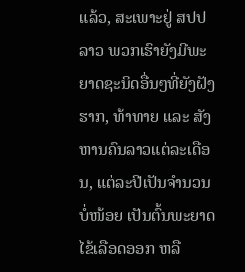ແລ້ວ, ສະເພາະຢູ່ ສປປ ລາວ ພວກເຮົາຍັງມີພະຍາດຊະນິດອື່ນໆທີ່ຍັງຝັງຮາກ, ທ້າທາຍ ແລະ ສັງຫານຄົນລາວແຕ່ລະເດືອນ, ແຕ່ລະປີເປັນຈຳນວນບໍ່ໜ້ອຍ ເປັນຕົ້ນພະຍາດໄຂ້ເລືອດອອກ ຫລື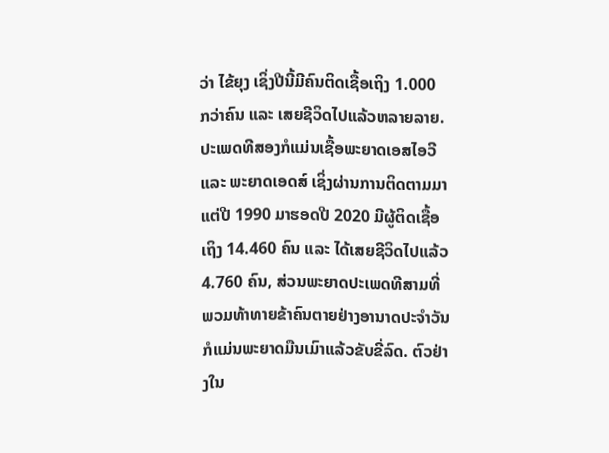ວ່າ ໄຂ້ຍຸງ ເຊິ່ງປີນີ້ມີຄົນຕິດເຊື້ອເຖິງ 1.000 ກວ່າຄົນ ແລະ ເສຍຊີວິດໄປແລ້ວຫລາຍລາຍ. ປະເພດທີສອງກໍແມ່ນເຊື້ອພະຍາດເອສໄອວີ ແລະ ພະຍາດເອດສ໌ ເຊິ່ງຜ່ານການຕິດຕາມມາແຕ່ປີ 1990 ມາຮອດປີ 2020 ມີຜູ້ຕິດເຊື້ອເຖິງ 14.460 ຄົນ ແລະ ໄດ້ເສຍຊີວິດໄປແລ້ວ 4.760 ຄົນ, ສ່ວນພະຍາດປະເພດທີສາມທີ່ພວມທ້າທາຍຂ້າຄົນຕາຍຢ່າງອານາດປະຈຳວັນກໍແມ່ນພະຍາດມືນເມົາແລ້ວຂັບຂີ່ລົດ. ຕົວຢ່າງໃນ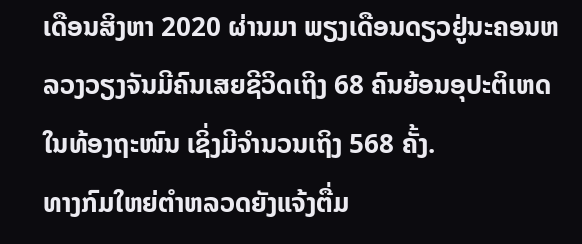ເດືອນສິງຫາ 2020 ຜ່ານມາ ພຽງເດືອນດຽວຢູ່ນະຄອນຫລວງວຽງຈັນມີຄົນເສຍຊີວິດເຖິງ 68 ຄົນຍ້ອນອຸປະຕິເຫດໃນທ້ອງຖະໜົນ ເຊິ່ງມີຈຳນວນເຖິງ 568 ຄັ້ງ.
ທາງກົມໃຫຍ່ຕຳຫລວດຍັງແຈ້ງຕື່ມ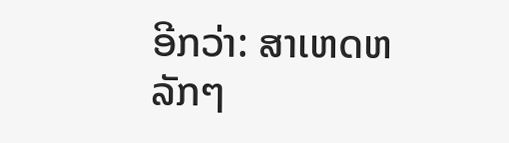ອີກວ່າ: ສາເຫດຫລັກໆ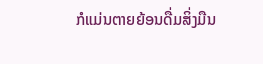ກໍແມ່ນຕາຍຍ້ອນດື່ມສິ່ງມືນ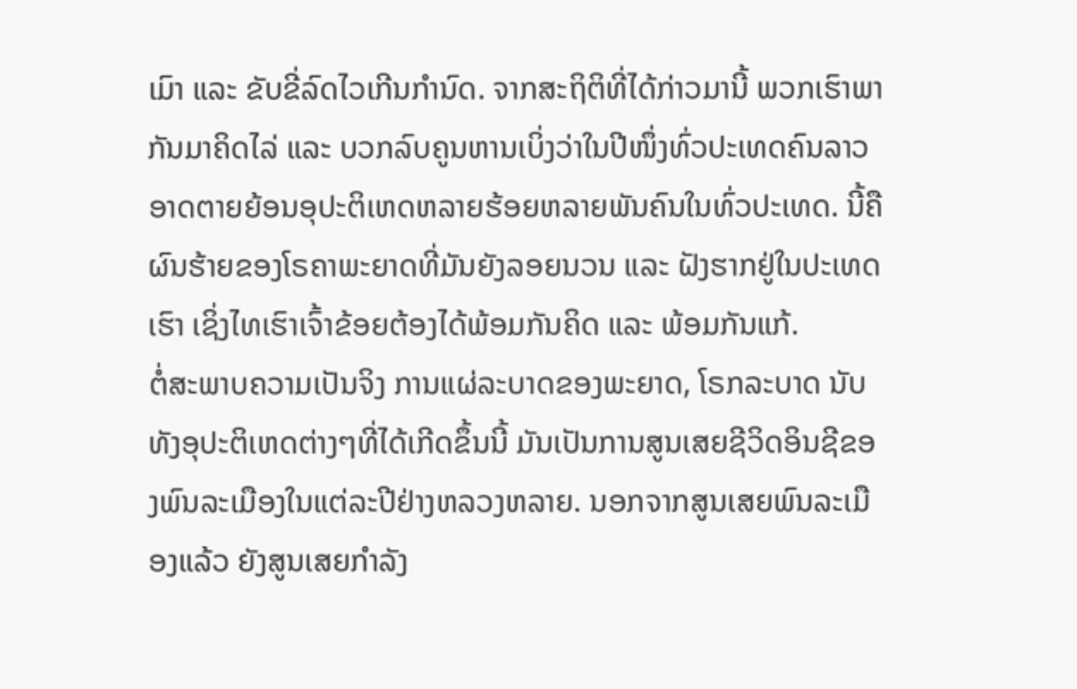ເມົາ ແລະ ຂັບຂີ່ລົດໄວເກີນກຳນົດ. ຈາກສະຖິຕິທີ່ໄດ້ກ່າວມານີ້ ພວກເຮົາພາກັນມາຄິດໄລ່ ແລະ ບວກລົບຄູນຫານເບິ່ງວ່າໃນປີໜຶ່ງທົ່ວປະເທດຄົນລາວອາດຕາຍຍ້ອນອຸປະຕິເຫດຫລາຍຮ້ອຍຫລາຍພັນຄົນໃນທົ່ວປະເທດ. ນີ້ຄືຜົນຮ້າຍຂອງໂຣຄາພະຍາດທີ່ມັນຍັງລອຍນວນ ແລະ ຝັງຮາກຢູ່ໃນປະເທດເຮົາ ເຊິ່ງໄທເຮົາເຈົ້າຂ້ອຍຕ້ອງໄດ້ພ້ອມກັນຄິດ ແລະ ພ້ອມກັນແກ້.
ຕໍ່ສະພາບຄວາມເປັນຈິງ ການແຜ່ລະບາດຂອງພະຍາດ, ໂຣກລະບາດ ນັບທັງອຸປະຕິເຫດຕ່າງໆທີ່ໄດ້ເກີດຂຶ້ນນີ້ ມັນເປັນການສູນເສຍຊີວິດອິນຊີຂອງພົນລະເມືອງໃນແຕ່ລະປີຢ່າງຫລວງຫລາຍ. ນອກຈາກສູນເສຍພົນລະເມືອງແລ້ວ ຍັງສູນເສຍກຳລັງ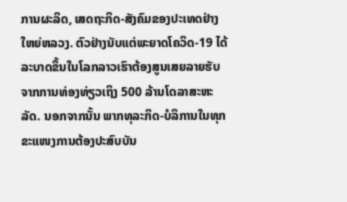ການຜະລິດ, ເສດຖະກິດ-ສັງຄົມຂອງປະເທດຢ່າງໃຫຍ່ຫລວງ. ຕົວຢ່າງນັບແຕ່ພະຍາດໂຄວິດ-19 ໄດ້ລະບາດຂຶ້ນໃນໂລກລາວເຮົາຕ້ອງສູນເສຍລາຍຮັບຈາກການທ່ອງທ່ຽວເຖິງ 500 ລ້ານໂດລາສະຫະລັດ. ນອກຈາກນັ້ນ ພາກທຸລະກິດ-ບໍລິການໃນທຸກຂະແໜງການຕ້ອງປະສົບບັນ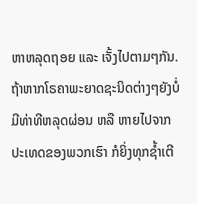ຫາຫລຸດຖອຍ ແລະ ເຈັ້ງໄປຕາມໆກັນ. ຖ້າຫາກໂຣຄາພະຍາດຊະນິດຕ່າງໆຍັງບໍ່ມີທ່າທີຫລຸດຜ່ອນ ຫລື ຫາຍໄປຈາກປະເທດຂອງພວກເຮົາ ກໍຍິ່ງທຸກຊ້ຳເຕີ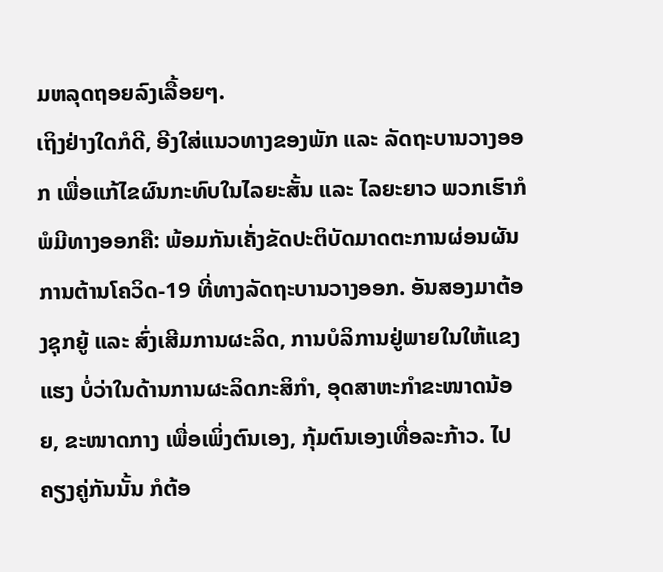ມຫລຸດຖອຍລົງເລື້ອຍໆ.
ເຖິງຢ່າງໃດກໍດີ, ອີງໃສ່ແນວທາງຂອງພັກ ແລະ ລັດຖະບານວາງອອກ ເພື່ອແກ້ໄຂຜົນກະທົບໃນໄລຍະສັ້ນ ແລະ ໄລຍະຍາວ ພວກເຮົາກໍພໍມີທາງອອກຄື: ພ້ອມກັນເຄັ່ງຂັດປະຕິບັດມາດຕະການຜ່ອນຜັນການຕ້ານໂຄວິດ-19 ທີ່ທາງລັດຖະບານວາງອອກ. ອັນສອງມາຕ້ອງຊຸກຍູ້ ແລະ ສົ່ງເສີມການຜະລິດ, ການບໍລິການຢູ່ພາຍໃນໃຫ້ແຂງແຮງ ບໍ່ວ່າໃນດ້ານການຜະລິດກະສິກຳ, ອຸດສາຫະກຳຂະໜາດນ້ອຍ, ຂະໜາດກາງ ເພື່ອເພິ່ງຕົນເອງ, ກຸ້ມຕົນເອງເທື່ອລະກ້າວ. ໄປຄຽງຄູ່ກັນນັ້ນ ກໍຕ້ອ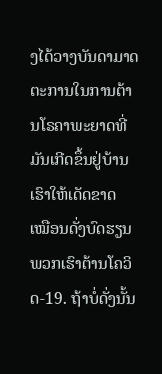ງໄດ້ວາງບັນດາມາດຕະການໃນການຕ້ານໂຣຄາພະຍາດທີ່ມັນເກີດຂຶ້ນຢູ່ບ້ານເຮົາໃຫ້ເດັດຂາດ ເໝືອນດັ່ງບົດຮຽນພວກເຮົາຕ້ານໂຄວິດ-19. ຖ້າບໍ່ດັ່ງນັ້ນ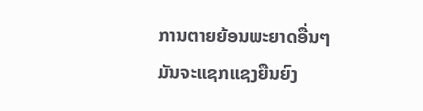ການຕາຍຍ້ອນພະຍາດອື່ນໆມັນຈະແຊກແຊງຍືນຍົງ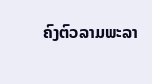ຄົງຕົວລາມພະລາ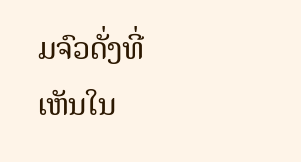ມຈົວດັ່ງທີ່ເຫັນໃນ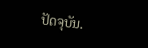ປັດຈຸບັນ.